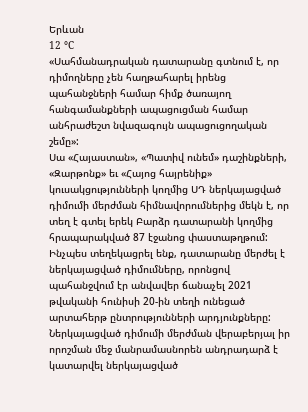Երևան
12 °C
«Սահմանադրական դատարանը գտնում է, որ դիմողները չեն հաղթահարել իրենց պահանջների համար հիմք ծառայող հանգամանքների ապացուցման համար անհրաժեշտ նվազագույն ապացուցողական շեմը»:
Սա «Հայաստան», «Պատիվ ունեմ» դաշինքների, «Զարթոնք» եւ «Հայոց հայրենիք» կուսակցությունների կողմից ՍԴ ներկայացված դիմումի մերժման հիմնավորումներից մեկն է, որ տեղ է գտել երեկ Բարձր դատարանի կողմից հրապարակված 87 էջանոց փաստաթղթում:
Ինչպես տեղեկացրել ենք, դատարանը մերժել է ներկայացված դիմումները, որոնցով պահանջվում էր անվավեր ճանաչել 2021 թվականի հունիսի 20-ին տեղի ունեցած արտահերթ ընտրությունների արդյունքները: Ներկայացված դիմումի մերժման վերաբերյալ իր որոշման մեջ մանրամասնորեն անդրադարձ է կատարվել ներկայացված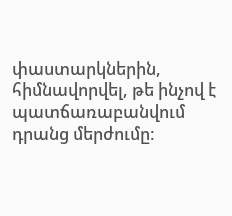փաստարկներին, հիմնավորվել, թե ինչով է պատճառաբանվում դրանց մերժումը: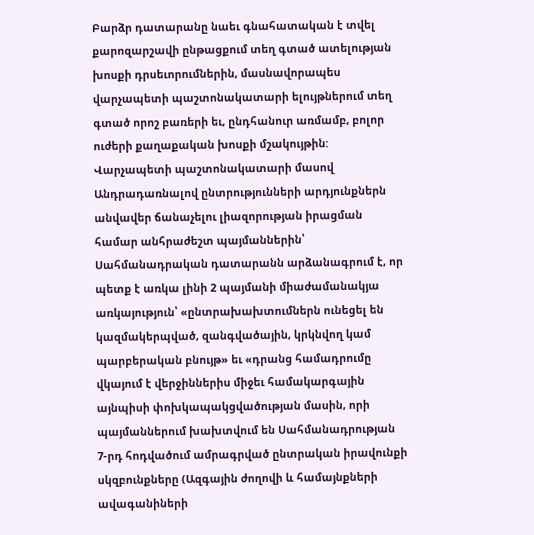Բարձր դատարանը նաեւ գնահատական է տվել քարոզարշավի ընթացքում տեղ գտած ատելության խոսքի դրսեւորումներին, մասնավորապես վարչապետի պաշտոնակատարի ելույթներում տեղ գտած որոշ բառերի եւ, ընդհանուր առմամբ, բոլոր ուժերի քաղաքական խոսքի մշակույթին:
Վարչապետի պաշտոնակատարի մասով
Անդրադառնալով ընտրությունների արդյունքներն անվավեր ճանաչելու լիազորության իրացման համար անհրաժեշտ պայմաններին՝ Սահմանադրական դատարանն արձանագրում է, որ պետք է առկա լինի 2 պայմանի միաժամանակյա առկայություն՝ «ընտրախախտումներն ունեցել են կազմակերպված, զանգվածային, կրկնվող կամ պարբերական բնույթ» եւ «դրանց համադրումը վկայում է վերջիններիս միջեւ համակարգային այնպիսի փոխկապակցվածության մասին, որի պայմաններում խախտվում են Սահմանադրության 7-րդ հոդվածում ամրագրված ընտրական իրավունքի սկզբունքները (Ազգային ժողովի և համայնքների ավագանիների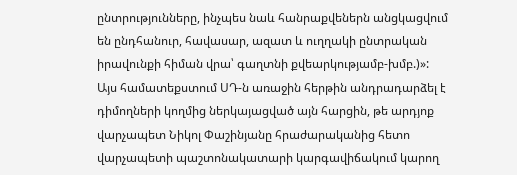ընտրությունները, ինչպես նաև հանրաքվեներն անցկացվում են ընդհանուր, հավասար, ազատ և ուղղակի ընտրական իրավունքի հիման վրա՝ գաղտնի քվեարկությամբ-խմբ.)»:
Այս համատեքստում ՍԴ-ն առաջին հերթին անդրադարձել է դիմողների կողմից ներկայացված այն հարցին, թե արդյոք վարչապետ Նիկոլ Փաշինյանը հրաժարականից հետո վարչապետի պաշտոնակատարի կարգավիճակում կարող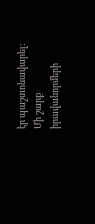էր պաշտոնավարել:
Մի շարք իրավանորմերի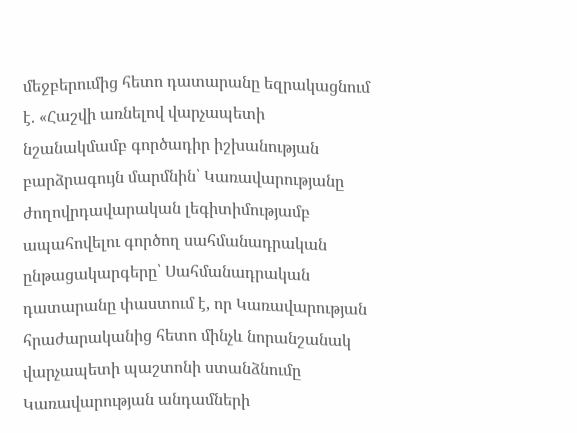մեջբերումից հետո դատարանը եզրակացնում է. «Հաշվի առնելով վարչապետի նշանակմամբ գործադիր իշխանության բարձրագույն մարմնին՝ Կառավարությանը ժողովրդավարական լեգիտիմությամբ ապահովելու գործող սահմանադրական ընթացակարգերը՝ Սահմանադրական դատարանը փաստում է, որ Կառավարության հրաժարականից հետո մինչև նորանշանակ վարչապետի պաշտոնի ստանձնումը Կառավարության անդամների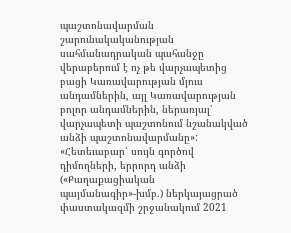պաշտոնավարման շարունակականության սահմանադրական պահանջը վերաբերում է ոչ թե վարչապետից բացի Կառավարության մյուս անդամներին, այլ Կառավարության բոլոր անդամներին, ներառյալ՝ վարչապետի պաշտոնում նշանակված անձի պաշտոնավարմանը»:
«Հետեւաբար՝ սույն գործով դիմողների, երրորդ անձի («Քաղաքացիական պայմանագիր»-խմբ.) ներկայացրած փաստակազմի շրջանակում 2021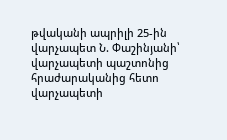թվականի ապրիլի 25-ին վարչապետ Ն. Փաշինյանի՝ վարչապետի պաշտոնից հրաժարականից հետո վարչապետի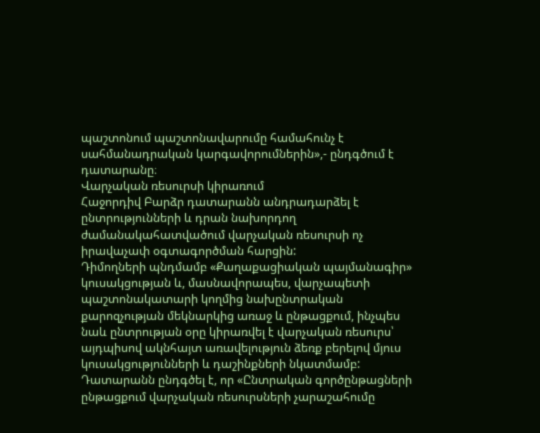պաշտոնում պաշտոնավարումը համահունչ է սահմանադրական կարգավորումներին»,- ընդգծում է դատարանը։
Վարչական ռեսուրսի կիրառում
Հաջորդիվ Բարձր դատարանն անդրադարձել է ընտրությունների և դրան նախորդող ժամանակահատվածում վարչական ռեսուրսի ոչ իրավաչափ օգտագործման հարցին:
Դիմողների պնդմամբ «Քաղաքացիական պայմանագիր» կուսակցության և, մասնավորապես, վարչապետի պաշտոնակատարի կողմից նախընտրական քարոզչության մեկնարկից առաջ և ընթացքում, ինչպես նաև ընտրության օրը կիրառվել է վարչական ռեսուրս՝ այդպիսով ակնհայտ առավելություն ձեռք բերելով մյուս կուսակցությունների և դաշինքների նկատմամբ:
Դատարանն ընդգծել է, որ «Ընտրական գործընթացների ընթացքում վարչական ռեսուրսների չարաշահումը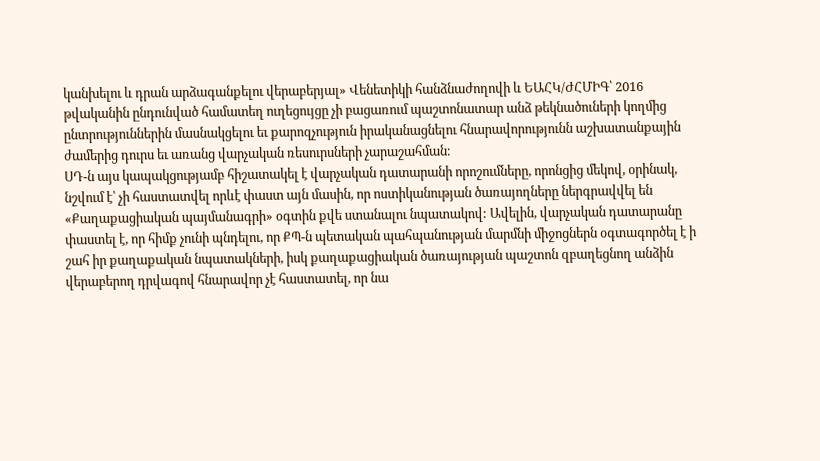կանխելու և դրան արձագանքելու վերաբերյալ» Վենետիկի հանձնաժողովի և ԵԱՀԿ/ԺՀՄԻԳ՝ 2016 թվականին ընդունված համատեղ ուղեցույցը չի բացառում պաշտոնատար անձ թեկնածուների կողմից ընտրություններին մասնակցելու եւ քարոզչություն իրականացնելու հնարավորությունն աշխատանքային ժամերից դուրս եւ առանց վարչական ռեսուրսների չարաշահման։
ՍԴ-ն այս կապակցությամբ հիշատակել է վարչական դատարանի որոշումները, որոնցից մեկով, օրինակ, նշվում է՝ չի հաստատվել որևէ փաստ այն մասին, որ ոստիկանության ծառայողները ներգրավվել են «Քաղաքացիական պայմանագրի» օգտին քվե ստանալու նպատակով: Ավելին, վարչական դատարանը փաստել է, որ հիմք չունի պնդելու, որ ՔՊ-ն պետական պահպանության մարմնի միջոցներն օգտագործել է ի շահ իր քաղաքական նպատակների, իսկ քաղաքացիական ծառայության պաշտոն զբաղեցնող անձին վերաբերող դրվագով հնարավոր չէ հաստատել, որ նա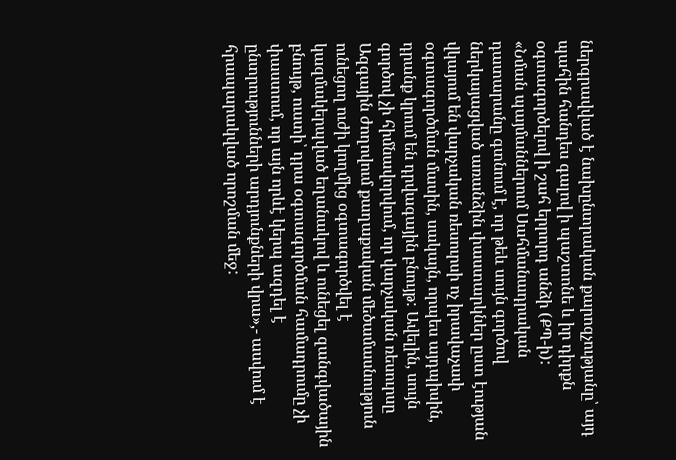ներգրավված է նախընտրական քարոզչությանը՝ այդ պահին հանդես գալով ի պաշտոնե և իր դիրքն օգտագործելով ի շահ երրորդ անձի (ՔՊ-ի):
«Նման պայմաններում Սահմանադրական դատարանը գտնում է, որ թեև սույն գործով ներկայացված առանձին փաստարկներ ըստ էության վկայում են վարչական ռեսուրսի ոչ իրավաչափ օգտագործման մասին, սակայն, որպես այդպիսին, դրանք կրում են դրվագային բնույթ: Ավելին, սույն գործով չի հիմնավորվում, որ վարչական ռեսուրսը Ազգային ժողովում քաղաքական մեծամասնություն ունեցող ուժի կողմից օգտագործվել է կազմակերպված եղանակով և ունեցել զանգվածային բնույթ, ուստի՝ դրա օգտագործման համադրումը չի փաստում, որ այն որևէ կերպ ազդել է ընտրությունների արդյունքների վրա»,- ասվում է հրապարակված որոշման մեջ: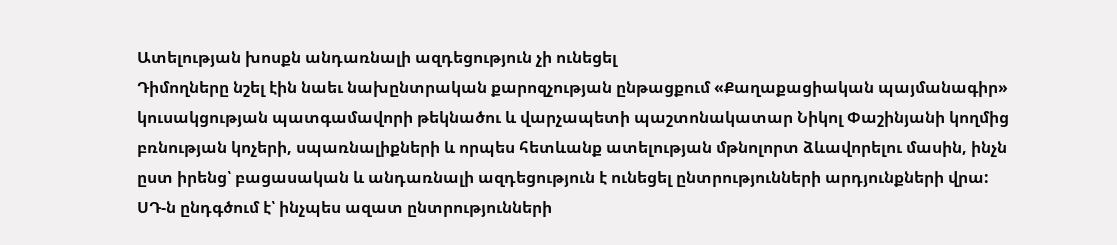Ատելության խոսքն անդառնալի ազդեցություն չի ունեցել
Դիմողները նշել էին նաեւ նախընտրական քարոզչության ընթացքում «Քաղաքացիական պայմանագիր» կուսակցության պատգամավորի թեկնածու և վարչապետի պաշտոնակատար Նիկոլ Փաշինյանի կողմից բռնության կոչերի, սպառնալիքների և որպես հետևանք ատելության մթնոլորտ ձևավորելու մասին, ինչն ըստ իրենց՝ բացասական և անդառնալի ազդեցություն է ունեցել ընտրությունների արդյունքների վրա:
ՍԴ-ն ընդգծում է՝ ինչպես ազատ ընտրությունների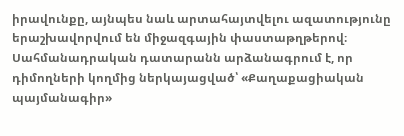իրավունքը, այնպես նաև արտահայտվելու ազատությունը երաշխավորվում են միջազգային փաստաթղթերով։
Սահմանադրական դատարանն արձանագրում է, որ դիմողների կողմից ներկայացված՝ «Քաղաքացիական պայմանագիր»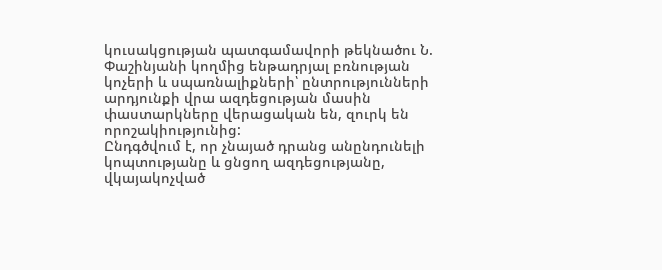կուսակցության պատգամավորի թեկնածու Ն. Փաշինյանի կողմից ենթադրյալ բռնության կոչերի և սպառնալիքների՝ ընտրությունների արդյունքի վրա ազդեցության մասին փաստարկները վերացական են, զուրկ են որոշակիությունից:
Ընդգծվում է, որ չնայած դրանց անընդունելի կոպտությանը և ցնցող ազդեցությանը, վկայակոչված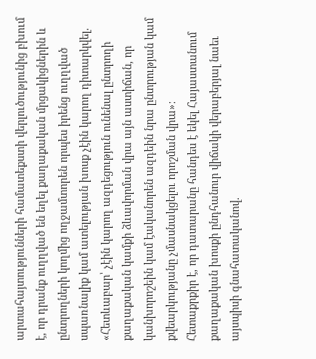արտահայտությունների համատեքստի վերլուծությունից բխում է, որ դրանք ուղղված են եղել քաղաքական մրցակիցներին և ընտրողների կողմից ողջամտորեն որպես իրենց ուղղված սպառնալիք կամ ատելության խոսք չէին կարող դիտարկվել. «Հետևաբար՝ չէին կարող ազդեցություն ունենալ ընտրողի քաղաքական կամքի ձևավորման վրա այն աստիճան, որ կանխորոշեին կամ էականորեն ազդեին նրա ընտրության կամ քվեարկությանը չմասնակցելու որոշման վրա»։
Հետաքրքիր է, որ դատարանը հանդես է եկել Հայաստանում քաղաքական խոսքի ընդհանուր վիճակի վերաբերյալ նաեւ այսպիսի գնահատականով.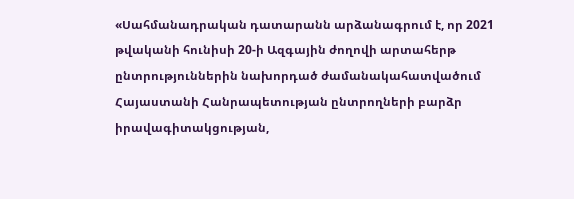«Սահմանադրական դատարանն արձանագրում է, որ 2021 թվականի հունիսի 20-ի Ազգային ժողովի արտահերթ ընտրություններին նախորդած ժամանակահատվածում Հայաստանի Հանրապետության ընտրողների բարձր իրավագիտակցության,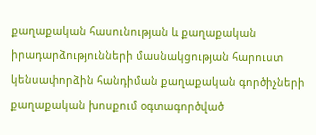քաղաքական հասունության և քաղաքական իրադարձությունների մասնակցության հարուստ կենսափորձին հանդիման քաղաքական գործիչների քաղաքական խոսքում օգտագործված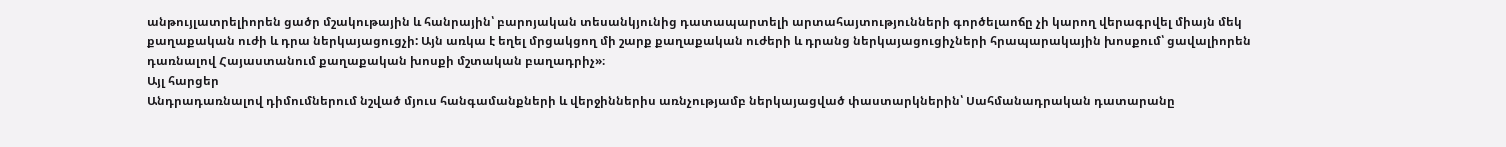անթույլատրելիորեն ցածր մշակութային և հանրային՝ բարոյական տեսանկյունից դատապարտելի արտահայտությունների գործելաոճը չի կարող վերագրվել միայն մեկ քաղաքական ուժի և դրա ներկայացուցչի: Այն առկա է եղել մրցակցող մի շարք քաղաքական ուժերի և դրանց ներկայացուցիչների հրապարակային խոսքում՝ ցավալիորեն դառնալով Հայաստանում քաղաքական խոսքի մշտական բաղադրիչ»։
Այլ հարցեր
Անդրադառնալով դիմումներում նշված մյուս հանգամանքների և վերջիններիս առնչությամբ ներկայացված փաստարկներին՝ Սահմանադրական դատարանը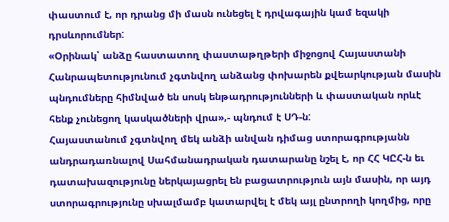փաստում է, որ դրանց մի մասն ունեցել է դրվագային կամ եզակի դրսևորումներ:
«Օրինակ՝ անձը հաստատող փաստաթղթերի միջոցով Հայաստանի Հանրապետությունում չգտնվող անձանց փոխարեն քվեարկության մասին պնդումները հիմնված են սոսկ ենթադրությունների և փաստական որևէ հենք չունեցող կասկածների վրա»,- պնդում է ՍԴ-ն:
Հայաստանում չգտնվող մեկ անձի անվան դիմաց ստորագրությանն անդրադառնալով Սահմանադրական դատարանը նշել է, որ ՀՀ ԿԸՀ-ն եւ դատախազությունը ներկայացրել են բացատրություն այն մասին, որ այդ ստորագրությունը սխալմամբ կատարվել է մեկ այլ ընտրողի կողմից, որը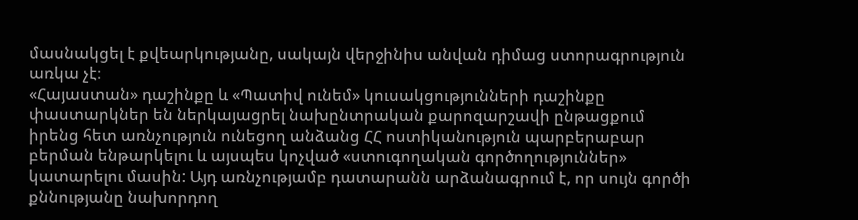մասնակցել է քվեարկությանը, սակայն վերջինիս անվան դիմաց ստորագրություն առկա չէ։
«Հայաստան» դաշինքը և «Պատիվ ունեմ» կուսակցությունների դաշինքը փաստարկներ են ներկայացրել նախընտրական քարոզարշավի ընթացքում իրենց հետ առնչություն ունեցող անձանց ՀՀ ոստիկանություն պարբերաբար բերման ենթարկելու և այսպես կոչված «ստուգողական գործողություններ» կատարելու մասին: Այդ առնչությամբ դատարանն արձանագրում է, որ սույն գործի քննությանը նախորդող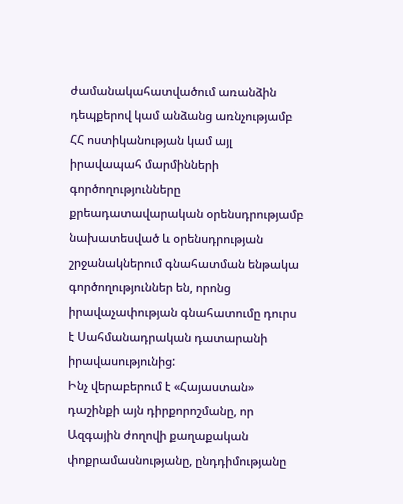ժամանակահատվածում առանձին դեպքերով կամ անձանց առնչությամբ ՀՀ ոստիկանության կամ այլ իրավապահ մարմինների գործողությունները քրեադատավարական օրենսդրությամբ նախատեսված և օրենսդրության շրջանակներում գնահատման ենթակա գործողություններ են, որոնց իրավաչափության գնահատումը դուրս է Սահմանադրական դատարանի իրավասությունից:
Ինչ վերաբերում է «Հայաստան» դաշինքի այն դիրքորոշմանը, որ Ազգային ժողովի քաղաքական փոքրամասնությանը, ընդդիմությանը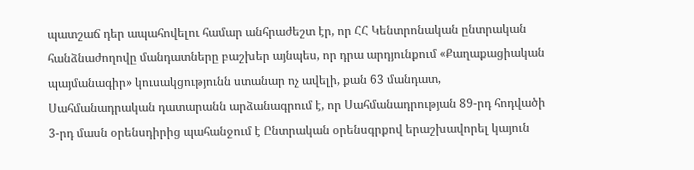պատշաճ դեր ապահովելու համար անհրաժեշտ էր, որ ՀՀ Կենտրոնական ընտրական հանձնաժողովը մանդատները բաշխեր այնպես, որ դրա արդյունքում «Քաղաքացիական պայմանագիր» կուսակցությունն ստանար ոչ ավելի, քան 63 մանդատ, Սահմանադրական դատարանն արձանագրում է, որ Սահմանադրության 89-րդ հոդվածի 3-րդ մասն օրենսդիրից պահանջում է Ընտրական օրենսգրքով երաշխավորել կայուն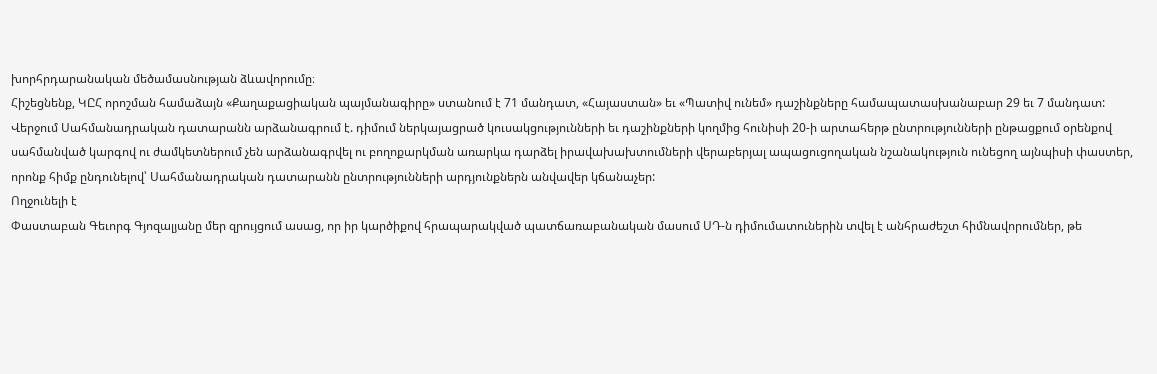խորհրդարանական մեծամասնության ձևավորումը։
Հիշեցնենք, ԿԸՀ որոշման համաձայն «Քաղաքացիական պայմանագիրը» ստանում է 71 մանդատ, «Հայաստան» եւ «Պատիվ ունեմ» դաշինքները համապատասխանաբար 29 եւ 7 մանդատ:
Վերջում Սահմանադրական դատարանն արձանագրում է. դիմում ներկայացրած կուսակցությունների եւ դաշինքների կողմից հունիսի 20-ի արտահերթ ընտրությունների ընթացքում օրենքով սահմանված կարգով ու ժամկետներում չեն արձանագրվել ու բողոքարկման առարկա դարձել իրավախախտումների վերաբերյալ ապացուցողական նշանակություն ունեցող այնպիսի փաստեր, որոնք հիմք ընդունելով՝ Սահմանադրական դատարանն ընտրությունների արդյունքներն անվավեր կճանաչեր:
Ողջունելի է
Փաստաբան Գեւորգ Գյոզալյանը մեր զրույցում ասաց, որ իր կարծիքով հրապարակված պատճառաբանական մասում ՍԴ-ն դիմումատուներին տվել է անհրաժեշտ հիմնավորումներ, թե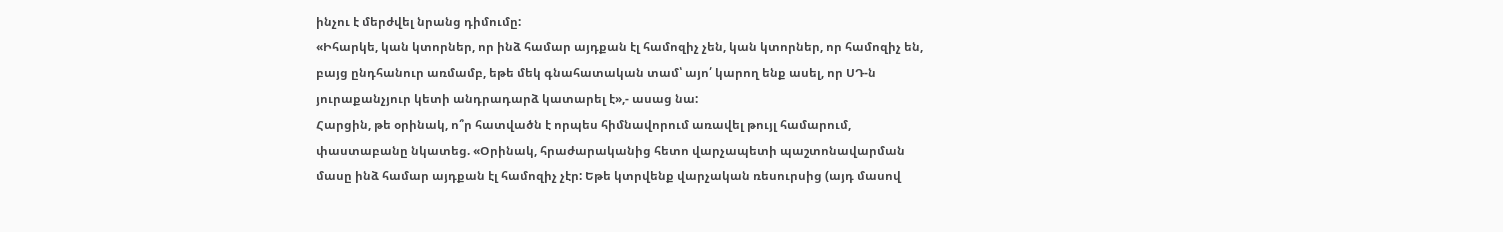ինչու է մերժվել նրանց դիմումը:
«Իհարկե, կան կտորներ, որ ինձ համար այդքան էլ համոզիչ չեն, կան կտորներ, որ համոզիչ են, բայց ընդհանուր առմամբ, եթե մեկ գնահատական տամ՝ այո՛ կարող ենք ասել, որ ՍԴ-ն յուրաքանչյուր կետի անդրադարձ կատարել է»,- ասաց նա:
Հարցին, թե օրինակ, ո՞ր հատվածն է որպես հիմնավորում առավել թույլ համարում, փաստաբանը նկատեց. «Օրինակ, հրաժարականից հետո վարչապետի պաշտոնավարման մասը ինձ համար այդքան էլ համոզիչ չէր: Եթե կտրվենք վարչական ռեսուրսից (այդ մասով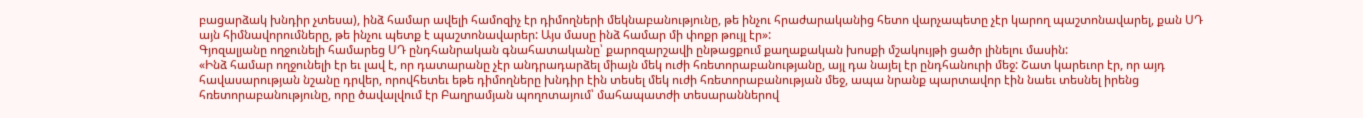բացարձակ խնդիր չտեսա), ինձ համար ավելի համոզիչ էր դիմողների մեկնաբանությունը, թե ինչու հրաժարականից հետո վարչապետը չէր կարող պաշտոնավարել, քան ՍԴ այն հիմնավորումները, թե ինչու պետք է պաշտոնավարեր: Այս մասը ինձ համար մի փոքր թույլ էր»:
Գյոզալյանը ողջունելի համարեց ՍԴ ընդհանրական գնահատականը՝ քարոզարշավի ընթացքում քաղաքական խոսքի մշակույթի ցածր լինելու մասին:
«Ինձ համար ողջունելի էր եւ լավ է, որ դատարանը չէր անդրադարձել միայն մեկ ուժի հռետորաբանությանը, այլ դա նայել էր ընդհանուրի մեջ: Շատ կարեւոր էր, որ այդ հավասարության նշանը դրվեր, որովհետեւ եթե դիմողները խնդիր էին տեսել մեկ ուժի հռետորաբանության մեջ, ապա նրանք պարտավոր էին նաեւ տեսնել իրենց հռետորաբանությունը, որը ծավալվում էր Բաղրամյան պողոտայում՝ մահապատժի տեսարաններով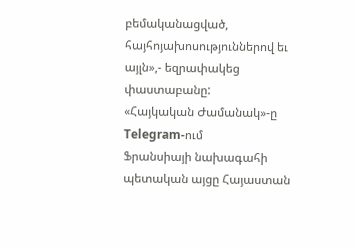բեմականացված, հայհոյախոսություններով եւ այլն»,- եզրափակեց փաստաբանը:
«Հայկական Ժամանակ»-ը Telegram-ում
Ֆրանսիայի նախագահի պետական այցը Հայաստան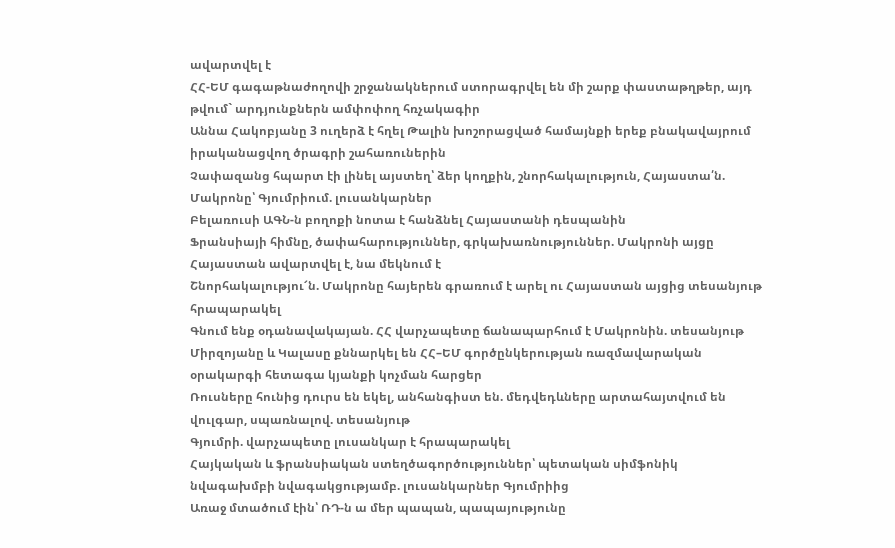ավարտվել է
ՀՀ-ԵՄ գագաթնաժողովի շրջանակներում ստորագրվել են մի շարք փաստաթղթեր, այդ թվում` արդյունքներն ամփոփող հռչակագիր
Աննա Հակոբյանը 3 ուղերձ է հղել Թալին խոշորացված համայնքի երեք բնակավայրում իրականացվող ծրագրի շահառուներին
Չափազանց հպարտ էի լինել այստեղ՝ ձեր կողքին, շնորհակալություն, Հայաստա՛ն. Մակրոնը՝ Գյումրիում. լուսանկարներ
Բելառուսի ԱԳՆ-ն բողոքի նոտա է հանձնել Հայաստանի դեսպանին
Ֆրանսիայի հիմնը, ծափահարություններ, գրկախառնություններ. Մակրոնի այցը Հայաստան ավարտվել է, նա մեկնում է
Շնորհակալությու՜ն. Մակրոնը հայերեն գրառում է արել ու Հայաստան այցից տեսանյութ հրապարակել
Գնում ենք օդանավակայան. ՀՀ վարչապետը ճանապարհում է Մակրոնին. տեսանյութ
Միրզոյանը և Կալասը քննարկել են ՀՀ–ԵՄ գործընկերության ռազմավարական օրակարգի հետագա կյանքի կոչման հարցեր
Ռուսները հունից դուրս են եկել, անհանգիստ են. մեդվեդևները արտահայտվում են վուլգար, սպառնալով. տեսանյութ
Գյումրի. վարչապետը լուսանկար է հրապարակել
Հայկական և ֆրանսիական ստեղծագործություններ՝ պետական սիմֆոնիկ նվագախմբի նվագակցությամբ. լուսանկարներ Գյումրիից
Առաջ մտածում էին՝ ՌԴ-ն ա մեր պապան, պապայությունը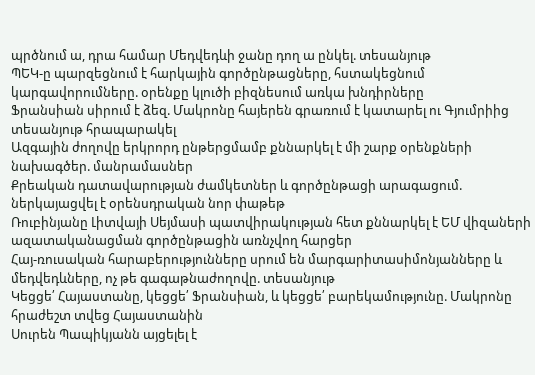պրծնում ա, դրա համար Մեդվեդևի ջանը դող ա ընկել. տեսանյութ
ՊԵԿ-ը պարզեցնում է հարկային գործընթացները, հստակեցնում կարգավորումները. օրենքը կլուծի բիզնեսում առկա խնդիրները
Ֆրանսիան սիրում է ձեզ. Մակրոնը հայերեն գրառում է կատարել ու Գյումրիից տեսանյութ հրապարակել
Ազգային ժողովը երկրորդ ընթերցմամբ քննարկել է մի շարք օրենքների նախագծեր. մանրամասներ
Քրեական դատավարության ժամկետներ և գործընթացի արագացում. ներկայացվել է օրենսդրական նոր փաթեթ
Ռուբինյանը Լիտվայի Սեյմասի պատվիրակության հետ քննարկել է ԵՄ վիզաների ազատականացման գործընթացին առնչվող հարցեր
Հայ-ռուսական հարաբերությունները սրում են մարգարիտասիմոնյանները և մեդվեդևները, ոչ թե գագաթնաժողովը. տեսանյութ
Կեցցե՛ Հայաստանը, կեցցե՛ Ֆրանսիան, և կեցցե՛ բարեկամությունը. Մակրոնը հրաժեշտ տվեց Հայաստանին
Սուրեն Պապիկյանն այցելել է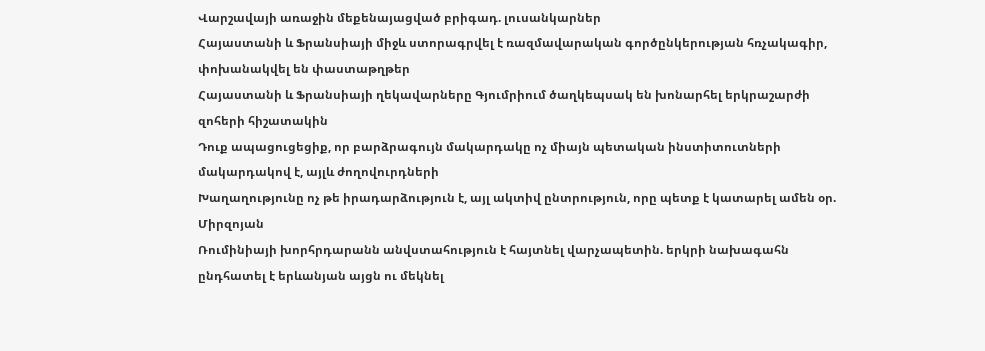Վարշավայի առաջին մեքենայացված բրիգադ. լուսանկարներ
Հայաստանի և Ֆրանսիայի միջև ստորագրվել է ռազմավարական գործընկերության հռչակագիր, փոխանակվել են փաստաթղթեր
Հայաստանի և Ֆրանսիայի ղեկավարները Գյումրիում ծաղկեպսակ են խոնարհել երկրաշարժի զոհերի հիշատակին
Դուք ապացուցեցիք, որ բարձրագույն մակարդակը ոչ միայն պետական ինստիտուտների մակարդակով է, այլև ժողովուրդների
Խաղաղությունը ոչ թե իրադարձություն է, այլ ակտիվ ընտրություն, որը պետք է կատարել ամեն օր. Միրզոյան
Ռումինիայի խորհրդարանն անվստահություն է հայտնել վարչապետին. երկրի նախագահն ընդհատել է երևանյան այցն ու մեկնել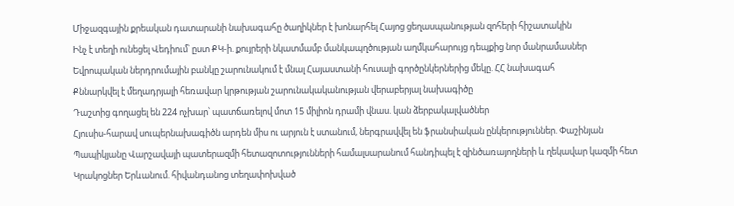Միջազգային քրեական դատարանի նախագահը ծաղիկներ է խոնարհել Հայոց ցեղասպանության զոհերի հիշատակին
Ինչ է տեղի ունեցել Վեդիում՝ ըստ ՔԿ-ի. քույրերի նկատմամբ մանկապղծության աղմկահարույց դեպքից նոր մանրամասներ
Եվրոպական ներդրումային բանկը շարունակում է մնալ Հայաստանի հուսալի գործընկերներից մեկը. ՀՀ նախագահ
Քննարկվել է մեղադրյալի հեռավար կրթության շարունակականության վերաբերյալ նախագիծը
Դաշտից գողացել են 224 ոչխար՝ պատճառելով մոտ 15 միլիոն դրամի վնաս. կան ձերբակալվածներ
Հյուսիս-հարավ սուպերնախագիծն արդեն միս ու արյուն է ստանում, ներգրավվել են ֆրանսիական ընկերություններ. Փաշինյան
Պապիկյանը Վարշավայի պատերազմի հետազոտությունների համալսարանում հանդիպել է զինծառայողների և ղեկավար կազմի հետ
Կրակոցներ Երևանում. հիվանդանոց տեղափոխված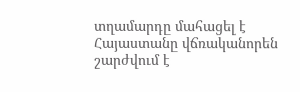տղամարդը մահացել է
Հայաստանը վճռականորեն շարժվում է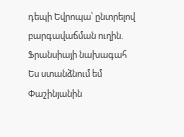դեպի Եվրոպա՝ ընտրելով բարգավաճման ուղին. Ֆրանսիայի նախագահ
Ես ստանձնում եմ Փաշինյանին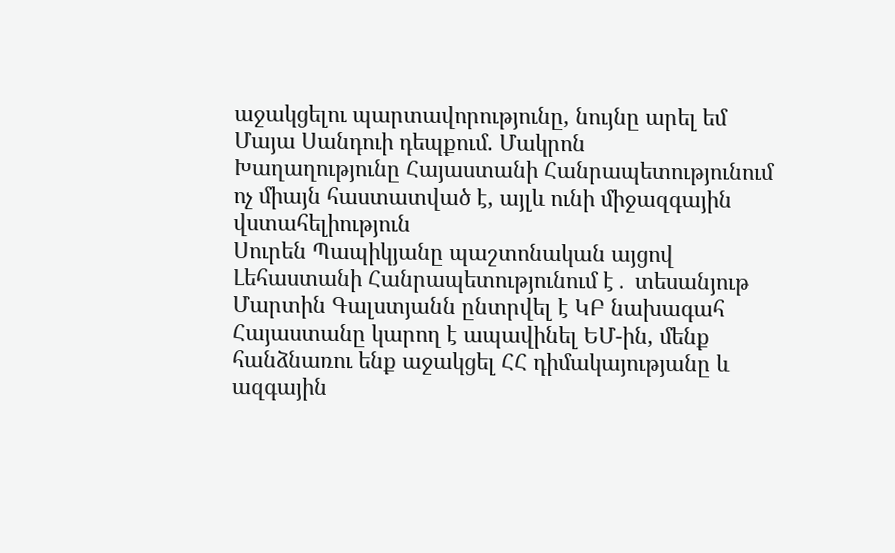աջակցելու պարտավորությունը, նույնը արել եմ Մայա Սանդուի դեպքում. Մակրոն
Խաղաղությունը Հայաստանի Հանրապետությունում ոչ միայն հաստատված է, այլև ունի միջազգային վստահելիություն
Սուրեն Պապիկյանը պաշտոնական այցով Լեհաստանի Հանրապետությունում է․ տեսանյութ
Մարտին Գալստյանն ընտրվել է ԿԲ նախագահ
Հայաստանը կարող է ապավինել ԵՄ-ին, մենք հանձնառու ենք աջակցել ՀՀ դիմակայությանը և ազգային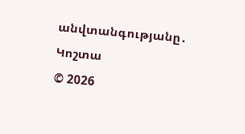անվտանգությանը․ Կոշտա
© 2026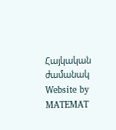Հայկական ժամանակ
Website by MATEMAT